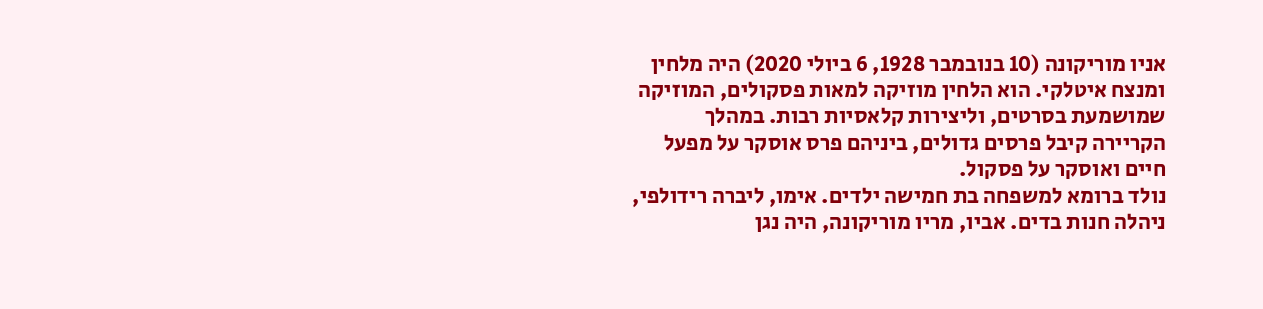אניו מוריקונה (10 בנובמבר 1928, 6 ביולי 2020) היה מלחין ומנצח איטלקי. הוא הלחין מוזיקה למאות פסקולים, המוזיקה שמושמעת בסרטים, וליצירות קלאסיות רבות. במהלך הקריירה קיבל פרסים גדולים, ביניהם פרס אוסקר על מפעל חיים ואוסקר על פסקול.
נולד ברומא למשפחה בת חמישה ילדים. אימו, ליברה רידולפי, ניהלה חנות בדים. אביו, מריו מוריקונה, היה נגן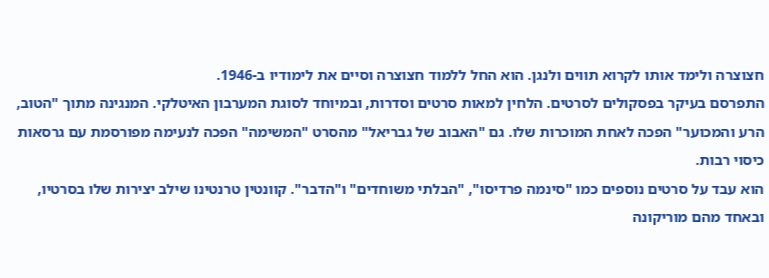חצוצרה ולימד אותו לקרוא תווים ולנגן. הוא החל ללמוד חצוצרה וסיים את לימודיו ב-1946.
התפרסם בעיקר בפסקולים לסרטים. הלחין למאות סרטים וסדרות, ובמיוחד לסוגת המערבון האיטלקי. המנגינה מתוך "הטוב, הרע והמכוער" הפכה לאחת המוכרות שלו. גם "האבוב של גבריאל" מהסרט "המשימה" הפכה לנעימה מפורסמת עם גרסאות כיסוי רבות.
הוא עבד על סרטים נוספים כמו "סינמה פרדיסו", "הבלתי משוחדים" ו"הדבר". קוונטין טרנטינו שילב יצירות שלו בסרטיו, ובאחד מהם מוריקונה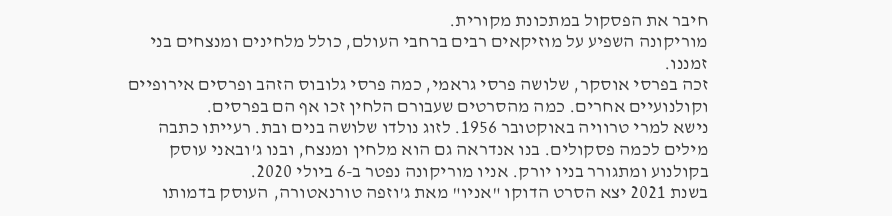חיבר את הפסקול במתכונת מקורית.
מוריקונה השפיע על מוזיקאים רבים ברחבי העולם, כולל מלחינים ומנצחים בני זמננו.
זכה בפרסי אוסקר, שלושה פרסי גראמי, כמה פרסי גלובוס הזהב ופרסים אירופיים וקולנועיים אחרים. כמה מהסרטים שעבורם הלחין זכו אף הם בפרסים.
נישא למרי טרוויה באוקטובר 1956. לזוג נולדו שלושה בנים ובת. רעייתו כתבה מילים לכמה פסקולים. בנו אנדראה גם הוא מלחין ומנצח, ובנו ג'ובאני עוסק בקולנוע ומתגורר בניו יורק. אניו מוריקונה נפטר ב-6 ביולי 2020.
בשנת 2021 יצא הסרט הדוקו "אניו" מאת ג'וזפה טורנאטורה, העוסק בדמותו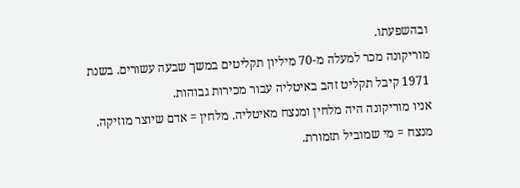ובהשפעתו.
מוריקונה מכר למעלה מ-70 מיליון תקליטים במשך שבעה עשורים. בשנת 1971 קיבל תקליט זהב באיטליה עבור מכירות גבוהות.
אניו מוריקונה היה מלחין ומנצח מאיטליה. מלחין = אדם שיוצר מוזיקה. מנצח = מי שמוביל תזמורת.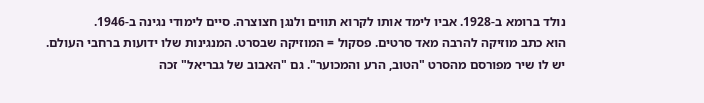נולד ברומא ב-1928. אביו לימד אותו לקרוא תווים ולנגן חצוצרה. סיים לימודי נגינה ב-1946.
הוא כתב מוזיקה להרבה מאד סרטים. פסקול = המוזיקה שבסרט. המנגינות שלו ידועות ברחבי העולם.
יש לו שיר מפורסם מהסרט "הטוב, הרע והמכוער". גם "האבוב של גבריאל" זכה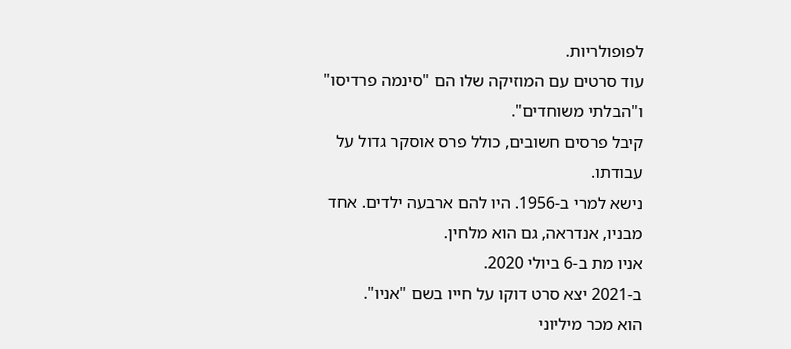לפופולריות.
עוד סרטים עם המוזיקה שלו הם "סינמה פרדיסו" ו"הבלתי משוחדים".
קיבל פרסים חשובים, כולל פרס אוסקר גדול על עבודתו.
נישא למרי ב-1956. היו להם ארבעה ילדים. אחד מבניו, אנדראה, גם הוא מלחין.
אניו מת ב-6 ביולי 2020.
ב-2021 יצא סרט דוקו על חייו בשם "אניו".
הוא מכר מיליוני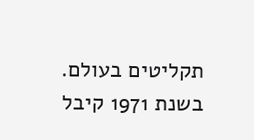תקליטים בעולם. בשנת 1971 קיבל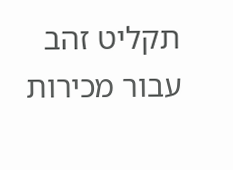תקליט זהב עבור מכירות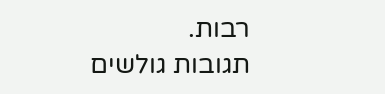רבות.
תגובות גולשים